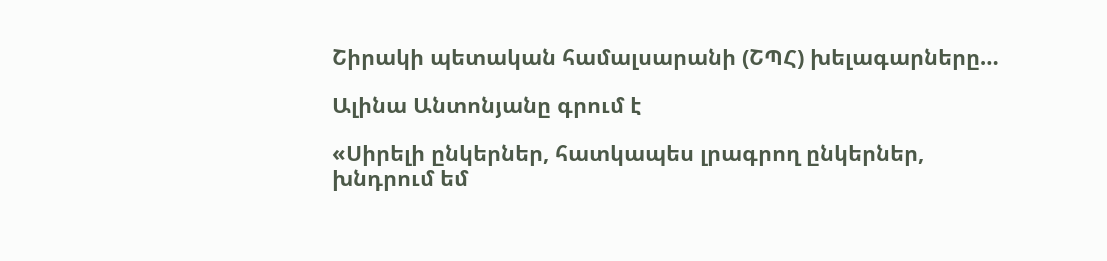Շիրակի պետական համալսարանի (ՇՊՀ) խելագարները…

Ալինա Անտոնյանը գրում է

«Սիրելի ընկերներ, հատկապես լրագրող ընկերներ, խնդրում եմ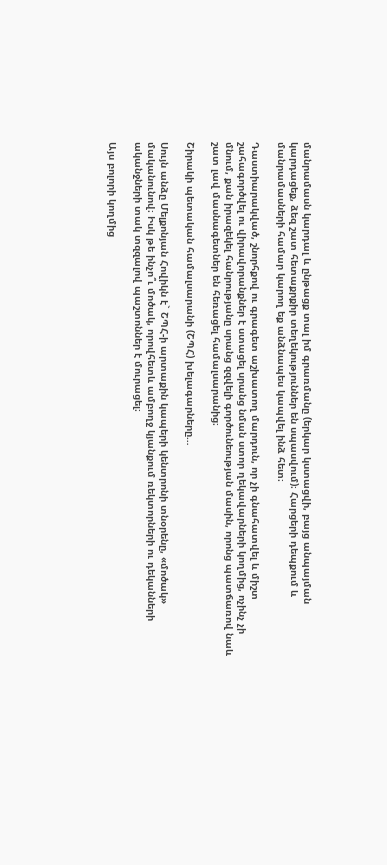մանրամասն կարդալ և ընթացք տալ իմ գրառմանը (երկար կստացվի, բայց անպայման կարդացեք, ձեզ շատ հետաքրքիր տեղեկություններ են սպասվում)։ Հարցերի դեպքում և մանրամասների համար կարող եք անձնապես կապվել ինձ հետ։

Դաստիարակված, շնորհքով ու գրագետ աշխատող մարդուն, որ չի գնահատվել և միշտ շահագործվել ու վիրավորանքներ է ստացել սրանց նման ստոր ղեկավարների կողմից, ոչինչ չի մնում, քան իրազեկել հանրությանը սրանց զզվելի գործունեության մասին, որոնց պատճառով նաև շատ լավ մասնագետներ են հեռացել համալսարանից։

Շիրակի պետական համալսարանի (ՇՊՀ) խելագարները…

Սույն անձը Մելքոնյան Հովիկն է` ՇՊՀ-ի արտաքին կապերի կենտրոնի տնօրենը, «մոծակ» մականունով։ Իսկ թե ինչո՞ւ մոծակ, որովհետև ամբողջ կյանքում ռեկտորների ու դեկանների ականջների տակ տզզալով պաշտոններ է մուրացել։

Այս բոլորի կողմից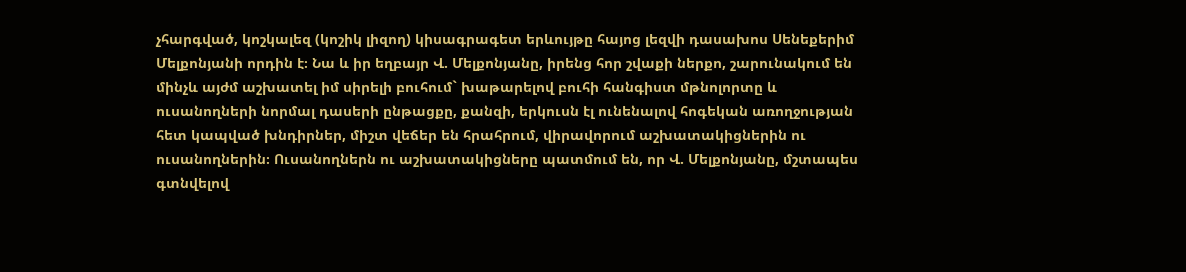չհարգված, կոշկալեզ (կոշիկ լիզող) կիսագրագետ երևույթը հայոց լեզվի դասախոս Սենեքերիմ Մելքոնյանի որդին է։ Նա և իր եղբայր Վ. Մելքոնյանը, իրենց հոր շվաքի ներքո, շարունակում են մինչև այժմ աշխատել իմ սիրելի բուհում` խաթարելով բուհի հանգիստ մթնոլորտը և ուսանողների նորմալ դասերի ընթացքը, քանզի, երկուսն էլ ունենալով հոգեկան առողջության հետ կապված խնդիրներ, միշտ վեճեր են հրահրում, վիրավորում աշխատակիցներին ու ուսանողներին։ Ուսանողներն ու աշխատակիցները պատմում են, որ Վ. Մելքոնյանը, մշտապես գտնվելով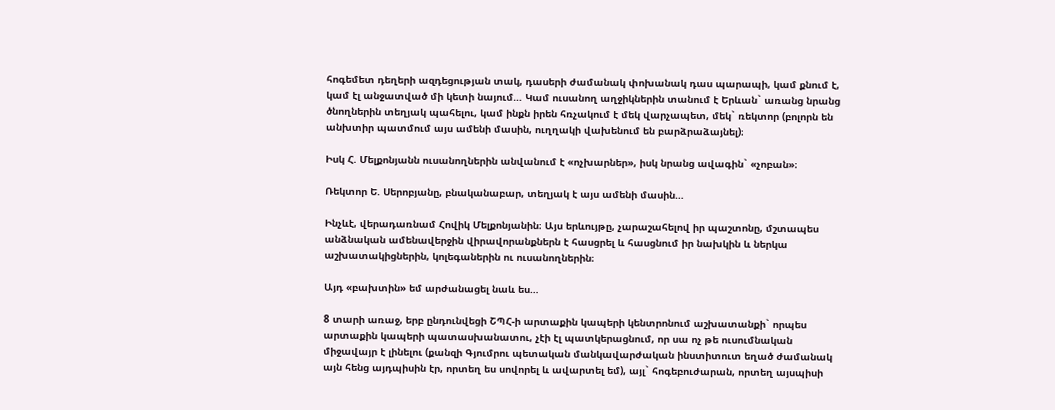հոգեմետ դեղերի ազդեցության տակ, դասերի ժամանակ փոխանակ դաս պարապի, կամ քնում է, կամ էլ անջատված մի կետի նայում… Կամ ուսանող աղջիկներին տանում է Երևան` առանց նրանց ծնողներին տեղյակ պահելու, կամ ինքն իրեն հռչակում է մեկ վարչապետ, մեկ` ռեկտոր (բոլորն են անխտիր պատմում այս ամենի մասին, ուղղակի վախենում են բարձրաձայնել)։

Իսկ Հ. Մելքոնյանն ուսանողներին անվանում է «ոչխարներ», իսկ նրանց ավագին` «չոբան»։

Ռեկտոր Ե. Սերոբյանը, բնականաբար, տեղյակ է այս ամենի մասին…

Ինչևէ, վերադառնամ Հովիկ Մելքոնյանին։ Այս երևույթը, չարաշահելով իր պաշտոնը, մշտապես անձնական ամենավերջին վիրավորանքներն է հասցրել և հասցնում իր նախկին և ներկա աշխատակիցներին, կոլեգաներին ու ուսանողներին։

Այդ «բախտին» եմ արժանացել նաև ես…

8 տարի առաջ, երբ ընդունվեցի ՇՊՀ-ի արտաքին կապերի կենտրոնում աշխատանքի` որպես արտաքին կապերի պատասխանատու, չէի էլ պատկերացնում, որ սա ոչ թե ուսումնական միջավայր է լինելու (քանզի Գյումրու պետական մանկավարժական ինստիտուտ եղած ժամանակ այն հենց այդպիսին էր, որտեղ ես սովորել և ավարտել եմ), այլ` հոգեբուժարան, որտեղ այսպիսի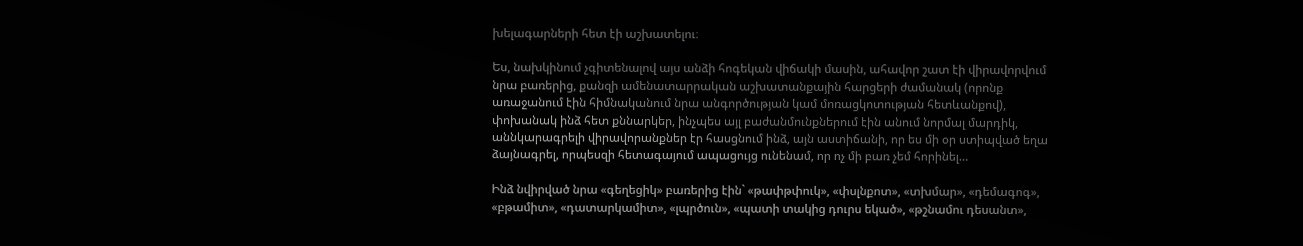խելագարների հետ էի աշխատելու։

Ես, նախկինում չգիտենալով այս անձի հոգեկան վիճակի մասին, ահավոր շատ էի վիրավորվում նրա բառերից, քանզի ամենատարրական աշխատանքային հարցերի ժամանակ (որոնք առաջանում էին հիմնականում նրա անգործության կամ մոռացկոտության հետևանքով), փոխանակ ինձ հետ քննարկեր, ինչպես այլ բաժանմունքներում էին անում նորմալ մարդիկ, աննկարագրելի վիրավորանքներ էր հասցնում ինձ, այն աստիճանի, որ ես մի օր ստիպված եղա ձայնագրել, որպեսզի հետագայում ապացույց ունենամ, որ ոչ մի բառ չեմ հորինել…

Ինձ նվիրված նրա «գեղեցիկ» բառերից էին` «թափթփուկ», «փսլնքոտ», «տխմար», «դեմագոգ», «բթամիտ», «դատարկամիտ», «լպրծուն», «պատի տակից դուրս եկած», «թշնամու դեսանտ»,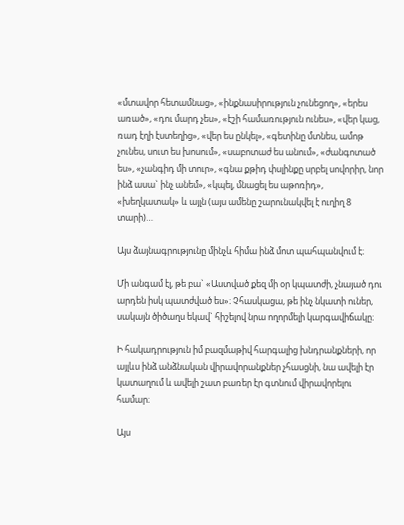«մտավոր հետամնաց», «ինքնասիրություն չունեցող», «երես առած», «դու մարդ չես», «էշի համառություն ունես», «վեր կաց, ռադ էղի էստեղից», «վեր ես ընկել», «գետինը մտնես, ամոթ չունես, սուտ ես խոսում», «սաբոտաժ ես անում», «ժանգոտած ես», «չանգիդ մի տուր», «գնա քթիդ փսլինքը սրբել սովորիր, նոր ինձ ասա` ինչ անեմ», «կպել, մնացել ես աթոռիդ», «խեղկատակ» և այլն (այս ամենը շարունակվել է ուղիղ 8 տարի)…

Այս ձայնագրությունը մինչև հիմա ինձ մոտ պահպանվում է։

Մի անգամ էլ, թե բա` «Աստված քեզ մի օր կպատժի, չնայած դու արդեն իսկ պատժված ես»։ Չհասկացա, թե ինչ նկատի ուներ, սակայն ծիծաղս եկավ` հիշելով նրա ողորմելի կարգավիճակը։

Ի հակադրություն իմ բազմաթիվ հարգալից խնդրանքների, որ այլևս ինձ անձնական վիրավորանքներ չհասցնի, նա ավելի էր կատաղում և ավելի շատ բառեր էր գտնում վիրավորելու համար։

Այս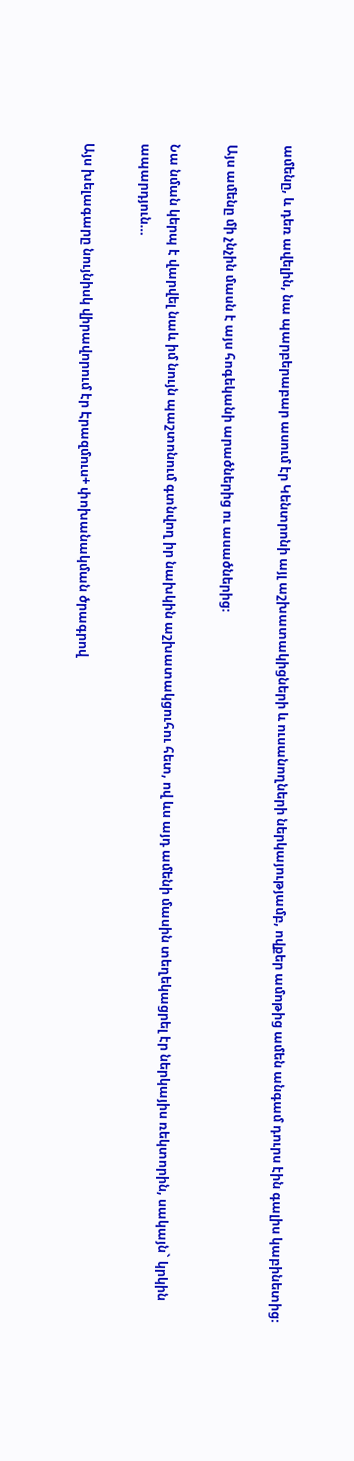ամենը, և դեռ ավելին, նա պարբերաբար ասում էր Կենտրոնի այլ աշխատակիցների և ուսանողների ներկայությամբ, ովքեր ամոթից ամեն անգամ դուրս էին գալիս կաբինետից։

Այս ամենը մի չնչին մասն է այս հոգեկանի արածներից ու ասածներից։

Նա նման կերպ է վարվել նաև իմ նույն պաշտոնում գտնվող իր նախկին աշխատակցուհու հետ, ով ևս այդ ամենի մասին տեղեկացրել էր ներկայիս ռեկտորին, սակայն` կրկին ապարդյուն…

Այս խելագարը նույնիսկ վիրավորում էր Էրազմուս+ փոխանակման ծրագրով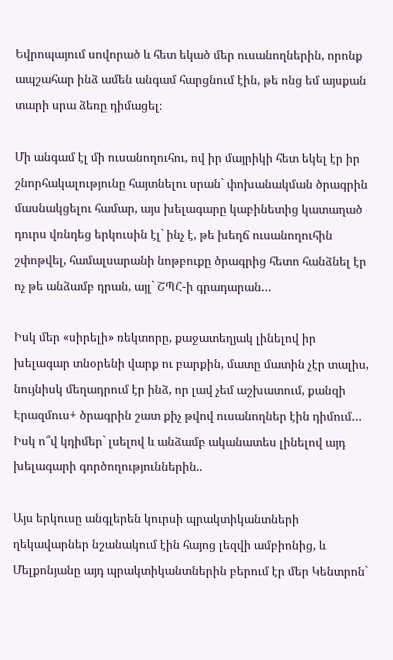Եվրոպայում սովորած և հետ եկած մեր ուսանողներին, որոնք ապշահար ինձ ամեն անգամ հարցնում էին, թե ոնց եմ այսքան տարի սրա ձեռը դիմացել։

Մի անգամ էլ մի ուսանողուհու, ով իր մայրիկի հետ եկել էր իր շնորհակալությունը հայտնելու սրան` փոխանակման ծրագրին մասնակցելու համար, այս խելագարը կաբինետից կատաղած դուրս վռնդեց երկուսին էլ` ինչ է, թե խեղճ ուսանողուհին շփոթվել, համալսարանի նոթբուքը ծրագրից հետո հանձնել էր ոչ թե անձամբ դրան, այլ` ՇՊՀ-ի գրադարան…

Իսկ մեր «սիրելի» ռեկտորը, քաջատեղյակ լինելով իր խելագար տնօրենի վարք ու բարքին, մատը մատին չէր տալիս, նույնիսկ մեղադրում էր ինձ, որ լավ չեմ աշխատում, քանզի Էրազմուս+ ծրագրին շատ քիչ թվով ուսանողներ էին դիմում… Իսկ ո՞վ կդիմեր` լսելով և անձամբ ականատես լինելով այդ խելագարի գործողություններին..

Այս երկուսը անգլերեն կուրսի պրակտիկանտների ղեկավարներ նշանակում էին հայոց լեզվի ամբիոնից, և Մելքոնյանը այդ պրակտիկանտներին բերում էր մեր Կենտրոն`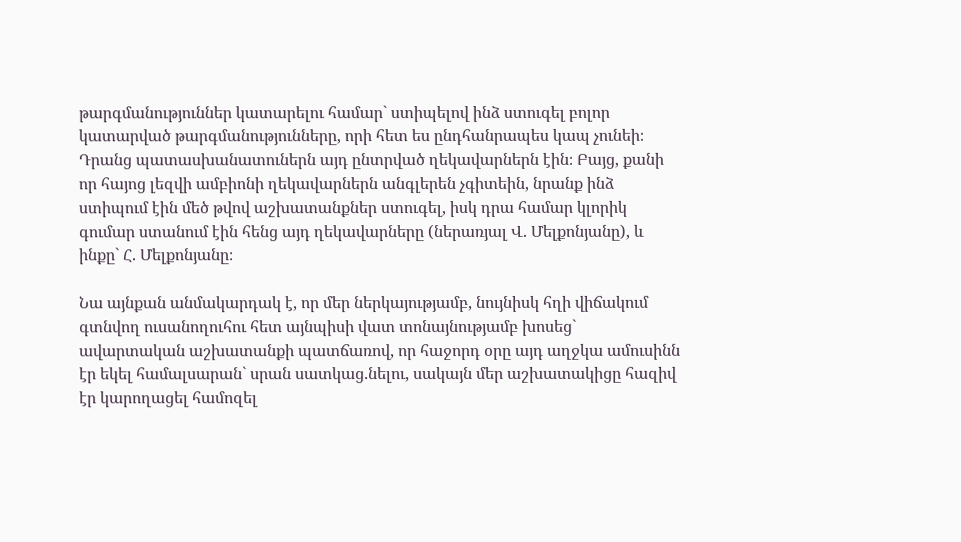թարգմանություններ կատարելու համար` ստիպելով ինձ ստուգել բոլոր կատարված թարգմանությունները, որի հետ ես ընդհանրապես կապ չունեի։ Դրանց պատասխանատուներն այդ ընտրված ղեկավարներն էին։ Բայց, քանի որ հայոց լեզվի ամբիոնի ղեկավարներն անգլերեն չգիտեին, նրանք ինձ ստիպում էին մեծ թվով աշխատանքներ ստուգել, իսկ դրա համար կլորիկ գումար ստանում էին հենց այդ ղեկավարները (ներառյալ Վ. Մելքոնյանը), և ինքը` Հ. Մելքոնյանը։

Նա այնքան անմակարդակ է, որ մեր ներկայությամբ, նույնիսկ հղի վիճակում գտնվող ուսանողուհու հետ այնպիսի վատ տոնայնությամբ խոսեց` ավարտական աշխատանքի պատճառով, որ հաջորդ օրը այդ աղջկա ամուսինն էր եկել համալսարան` սրան սատկաց.նելու, սակայն մեր աշխատակիցը հազիվ էր կարողացել համոզել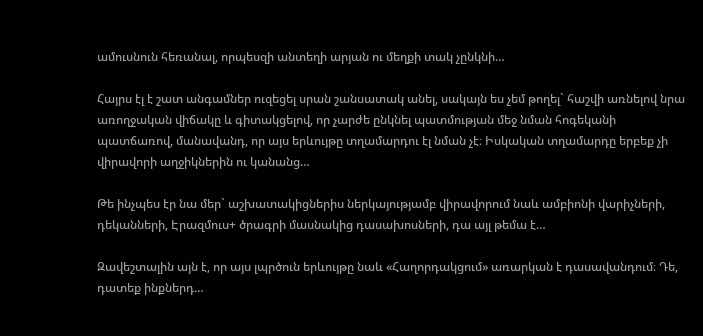ամուսնուն հեռանալ, որպեսզի անտեղի արյան ու մեղքի տակ չընկնի…

Հայրս էլ է շատ անգամներ ուզեցել սրան շանսատակ անել, սակայն ես չեմ թողել` հաշվի առնելով նրա առողջական վիճակը և գիտակցելով, որ չարժե ընկնել պատմության մեջ նման հոգեկանի պատճառով, մանավանդ, որ այս երևույթը տղամարդու էլ նման չէ։ Իսկական տղամարդը երբեք չի վիրավորի աղջիկներին ու կանանց…

Թե ինչպես էր նա մեր` աշխատակիցներիս ներկայությամբ վիրավորում նաև ամբիոնի վարիչների, դեկանների, Էրազմուս+ ծրագրի մասնակից դասախոսների, դա այլ թեմա է…

Զավեշտալին այն է, որ այս լպրծուն երևույթը նաև «Հաղորդակցում» առարկան է դասավանդում։ Դե, դատեք ինքներդ…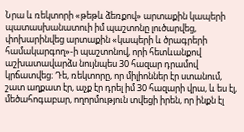Նրա և ռեկտորի «թեթև ձեռքով» արտաքին կապերի պատասխանատուի իմ պաշտոնը լուծարվեց, փոխարինվեց արտաքին «կապերի և ծրագրերի համակարգող»-ի պաշտոնով, որի հետևանքով աշխատավարձս նույնպես 30 հազար դրամով կրճատվեց։ Դե, ռեկտորը, որ միլիոններ էր ստանում, շատ աղքատ էր, աչք էր դրել իմ 30 հազարի վրա, և ես էլ, մեծահոգաբար, ողորմություն տվեցի իրեն, որ ինքն էլ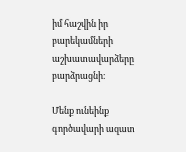իմ հաշվին իր բարեկամների աշխատավարձերը բարձրացնի։

Մենք ունեինք գործավարի ազատ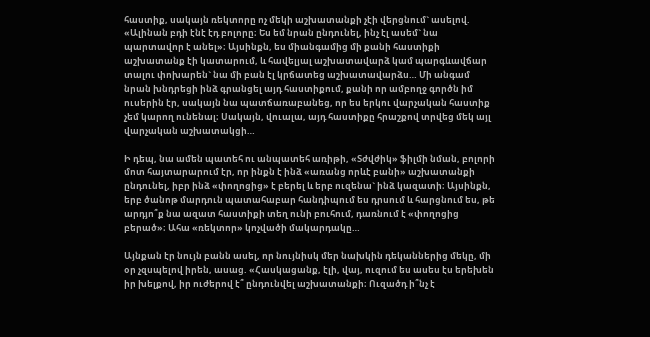հաստիք, սակայն ռեկտորը ոչ մեկի աշխատանքի չէի վերցնում` ասելով. «Ալինան բդի էնէ էդ բոլորը։ Ես եմ նրան ընդունել, ինչ էլ ասեմ` նա պարտավոր է անել»։ Այսինքն, ես միանգամից մի քանի հաստիքի աշխատանք էի կատարում, և հավելյալ աշխատավարձ կամ պարգևավճար տալու փոխարեն` նա մի բան էլ կրճատեց աշխատավարձս… Մի անգամ նրան խնդրեցի ինձ գրանցել այդ հաստիքում, քանի որ ամբողջ գործն իմ ուսերին էր, սակայն նա պատճառաբանեց, որ ես երկու վարչական հաստիք չեմ կարող ունենալ։ Սակայն, վուալա, այդ հաստիքը հրաշքով տրվեց մեկ այլ վարչական աշխատակցի…

Ի դեպ, նա ամեն պատեհ ու անպատեհ առիթի, «Տժվժիկ» ֆիլմի նման, բոլորի մոտ հայտարարում էր, որ ինքն է ինձ «առանց որևէ բանի» աշխատանքի ընդունել, իբր ինձ «փողոցից» է բերել և երբ ուզենա` ինձ կազատի։ Այսինքն, երբ ծանոթ մարդուն պատահաբար հանդիպում ես դրսում և հարցնում ես, թե արդյո՞ք նա ազատ հաստիքի տեղ ունի բուհում, դառնում է «փողոցից բերած»։ Ահա «ռեկտոր» կոչվածի մակարդակը…

Այնքան էր նույն բանն ասել, որ նույնիսկ մեր նախկին դեկաններից մեկը, մի օր չզսպելով իրեն, ասաց. «Հասկացանք, էլի, վայ, ուզում ես ասես էս երեխեն իր խելքով, իր ուժերով է՞ ընդունվել աշխատանքի։ Ուզածդ ի՞նչ է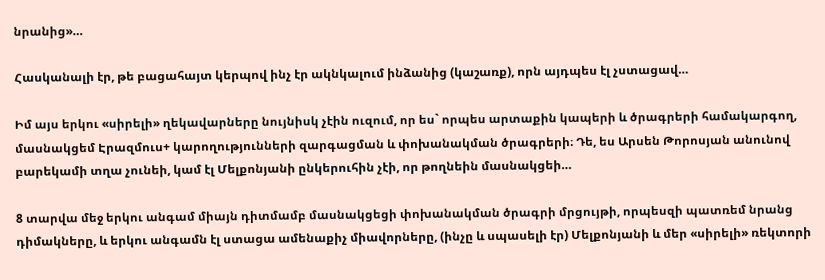նրանից»…

Հասկանալի էր, թե բացահայտ կերպով ինչ էր ակնկալում ինձանից (կաշառք), որն այդպես էլ չստացավ…

Իմ այս երկու «սիրելի» ղեկավարները նույնիսկ չէին ուզում, որ ես` որպես արտաքին կապերի և ծրագրերի համակարգող, մասնակցեմ Էրազմուս+ կարողությունների զարգացման և փոխանակման ծրագրերի։ Դե, ես Արսեն Թորոսյան անունով բարեկամի տղա չունեի, կամ էլ Մելքոնյանի ընկերուհին չէի, որ թողնեին մասնակցեի…

8 տարվա մեջ երկու անգամ միայն դիտմամբ մասնակցեցի փոխանակման ծրագրի մրցույթի, որպեսզի պատռեմ նրանց դիմակները, և երկու անգամն էլ ստացա ամենաքիչ միավորները, (ինչը և սպասելի էր) Մելքոնյանի և մեր «սիրելի» ռեկտորի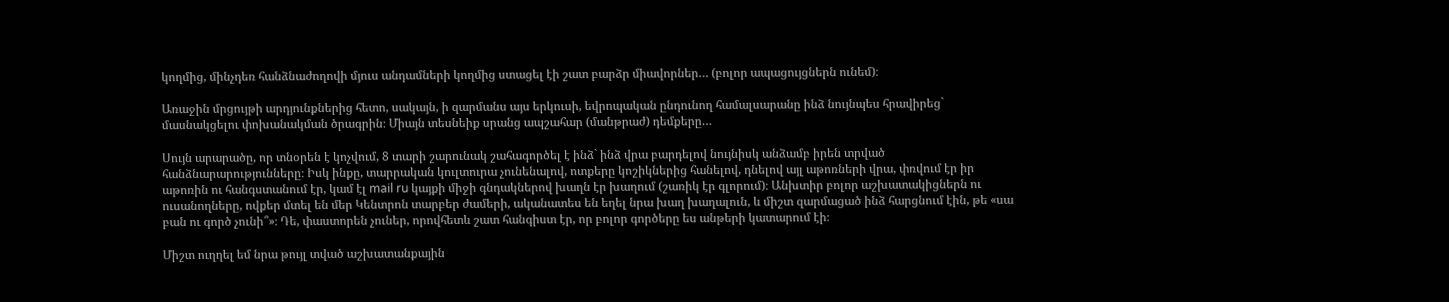կողմից, մինչդեռ հանձնաժողովի մյուս անդամների կողմից ստացել էի շատ բարձր միավորներ… (բոլոր ապացույցներն ունեմ)։

Առաջին մրցույթի արդյունքներից հետո, սակայն, ի զարմանս այս երկուսի, եվրոպական ընդունող համալսարանը ինձ նույնպես հրավիրեց` մասնակցելու փոխանակման ծրագրին։ Միայն տեսնեիք սրանց ապշահար (մանթրաժ) դեմքերը…

Սույն արարածը, որ տնօրեն է կոչվում, 8 տարի շարունակ շահագործել է ինձ` ինձ վրա բարդելով նույնիսկ անձամբ իրեն տրված հանձնարարությունները։ Իսկ ինքը, տարրական կուլտուրա չունենալով, ոտքերը կոշիկներից հանելով, դնելով այլ աթոռների վրա, փռվում էր իր աթոռին ու հանգստանում էր, կամ էլ mail ru կայքի միջի գնդակներով խաղն էր խաղում (շառիկ էր գլորում)։ Անխտիր բոլոր աշխատակիցներն ու ուսանողները, ովքեր մտել են մեր Կենտրոն տարբեր ժամերի, ականատես են եղել նրա խաղ խաղալուն, և միշտ զարմացած ինձ հարցնում էին, թե «սա բան ու գործ չունի՞»։ Դե, փաստորեն չուներ, որովհետև շատ հանգիստ էր, որ բոլոր գործերը ես անթերի կատարում էի։

Միշտ ուղղել եմ նրա թույլ տված աշխատանքային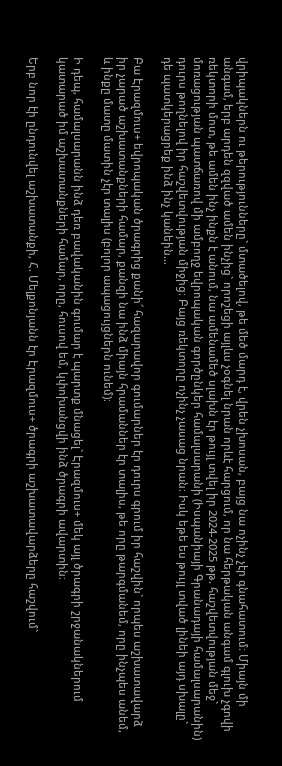վրիպակներն ու թերությունները` մտածելով, թե մեծ մարդ է, վրեն չխոսան, բայց նա ոչինչ չէր գնահատում։ Միայն մի անգամ, երբ արդեն զզված ամեն ինչից` որոշեցի այլևս չօգնել նրան որևէ հարցում, որ նա հերթական անգամ գլուխ չգովի ռեկտորի մոտ, թե ամեն ինչ ինքն է անում, նա ամենամեծ սլախն էր թույլ տվել իր 2024-2025 թթ. հաշվետվության մեջ` մոռացության պատճառով մի ամբողջ եվրոպական գործընկեր համալսարանի (Իսպանիայի Գրանադայի համալսարանին) դուրս թողնելով իր հաշվետվության միջից։ Բայց ռեկտորը ոչինչ չասաց նրան։ Իսկ եթե ես թույլ տված լինեի այդ սխալը` դե պատկերացրեք ինձ ինչ կանեին…

Բա Էրազմուս+ եվրոպական ծրագրից քանի՜ հազարավոր գումարներ էր դուրս գրում իր հաշվին` որպես աշխատավարձ իր չարած աշխատանքների համար, քանզի նա ինձ միայն հրամաններ էր տալիս, թե որը թարգմանեմ, որը ինչպես անեմ, և ինքը մատը մատին չէր տալիս (բոլոր ապացույցներն ունեմ)։

Ի դեպ, համալսարանն ինձ դեռ բավականին գումար է պարտք մնացել` Էրազմուս+ մեկ այլ ծրագրի շրջանակներում կատարած իմ աշխատանքների համար, որը, հուսով եմ, կփոխանցվի ինձ ծրագրի ավարտին։

Երբ նոր էի ընդունվել աշխատանքի, Հ. Մելքոնյանն էր Էրազմուս+ ծրագրի աշխատավարձերը հաշվում`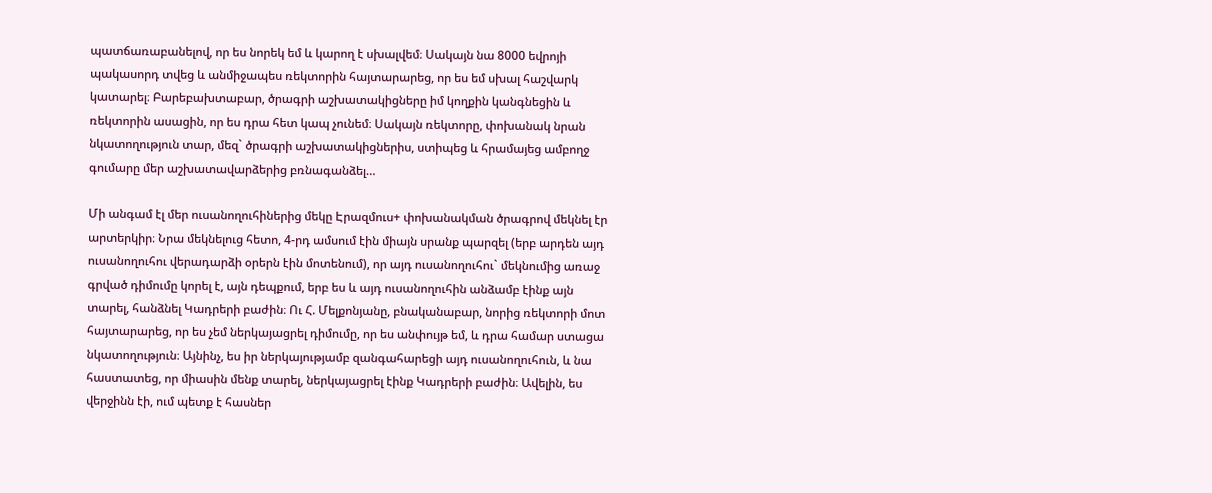պատճառաբանելով, որ ես նորեկ եմ և կարող է սխալվեմ։ Սակայն նա 8000 եվրոյի պակասորդ տվեց և անմիջապես ռեկտորին հայտարարեց, որ ես եմ սխալ հաշվարկ կատարել։ Բարեբախտաբար, ծրագրի աշխատակիցները իմ կողքին կանգնեցին և ռեկտորին ասացին, որ ես դրա հետ կապ չունեմ։ Սակայն ռեկտորը, փոխանակ նրան նկատողություն տար, մեզ` ծրագրի աշխատակիցներիս, ստիպեց և հրամայեց ամբողջ գումարը մեր աշխատավարձերից բռնագանձել…

Մի անգամ էլ մեր ուսանողուհիներից մեկը Էրազմուս+ փոխանակման ծրագրով մեկնել էր արտերկիր։ Նրա մեկնելուց հետո, 4-րդ ամսում էին միայն սրանք պարզել (երբ արդեն այդ ուսանողուհու վերադարձի օրերն էին մոտենում), որ այդ ուսանողուհու` մեկնումից առաջ գրված դիմումը կորել է, այն դեպքում, երբ ես և այդ ուսանողուհին անձամբ էինք այն տարել, հանձնել Կադրերի բաժին։ Ու Հ. Մելքոնյանը, բնականաբար, նորից ռեկտորի մոտ հայտարարեց, որ ես չեմ ներկայացրել դիմումը, որ ես անփույթ եմ, և դրա համար ստացա նկատողություն։ Այնինչ, ես իր ներկայությամբ զանգահարեցի այդ ուսանողուհուն, և նա հաստատեց, որ միասին մենք տարել, ներկայացրել էինք Կադրերի բաժին։ Ավելին, ես վերջինն էի, ում պետք է հասներ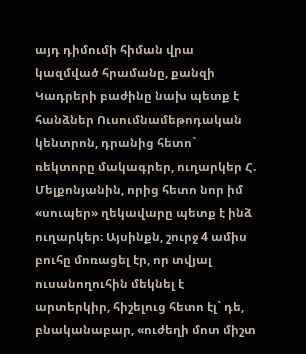այդ դիմումի հիման վրա կազմված հրամանը, քանզի Կադրերի բաժինը նախ պետք է հանձներ Ուսումնամեթոդական կենտրոն, դրանից հետո` ռեկտորը մակագրեր, ուղարկեր Հ. Մելքոնյանին, որից հետո նոր իմ «սուպեր» ղեկավարը պետք է ինձ ուղարկեր։ Այսինքն, շուրջ 4 ամիս բուհը մոռացել էր, որ տվյալ ուսանողուհին մեկնել է արտերկիր, հիշելուց հետո էլ` դե, բնականաբար, «ուժեղի մոտ միշտ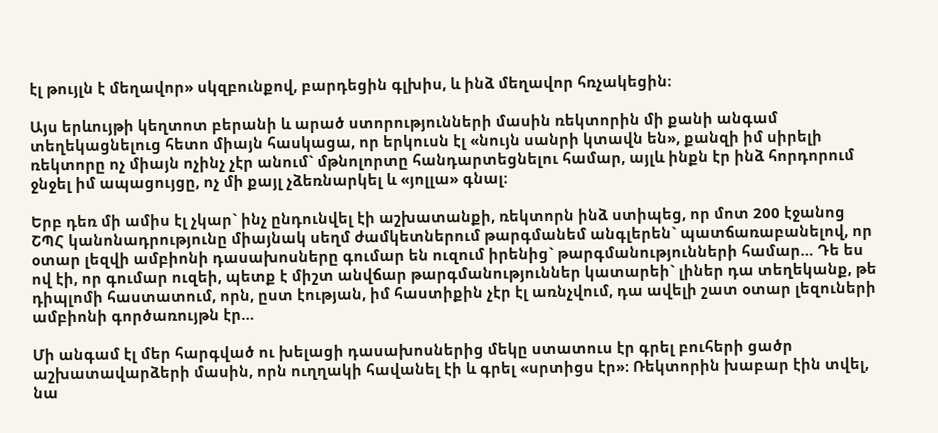էլ թույլն է մեղավոր» սկզբունքով, բարդեցին գլխիս, և ինձ մեղավոր հռչակեցին։

Այս երևույթի կեղտոտ բերանի և արած ստորությունների մասին ռեկտորին մի քանի անգամ տեղեկացնելուց հետո միայն հասկացա, որ երկուսն էլ «նույն սանրի կտավն են», քանզի իմ սիրելի ռեկտորը ոչ միայն ոչինչ չէր անում` մթնոլորտը հանդարտեցնելու համար, այլև ինքն էր ինձ հորդորում ջնջել իմ ապացույցը, ոչ մի քայլ չձեռնարկել և «յոլլա» գնալ։

Երբ դեռ մի ամիս էլ չկար` ինչ ընդունվել էի աշխատանքի, ռեկտորն ինձ ստիպեց, որ մոտ 200 էջանոց ՇՊՀ կանոնադրությունը միայնակ սեղմ ժամկետներում թարգմանեմ անգլերեն` պատճառաբանելով, որ օտար լեզվի ամբիոնի դասախոսները գումար են ուզում իրենից` թարգմանությունների համար… Դե ես ով էի, որ գումար ուզեի, պետք է միշտ անվճար թարգմանություններ կատարեի` լիներ դա տեղեկանք, թե դիպլոմի հաստատում, որն, ըստ էության, իմ հաստիքին չէր էլ առնչվում, դա ավելի շատ օտար լեզուների ամբիոնի գործառույթն էր…

Մի անգամ էլ մեր հարգված ու խելացի դասախոսներից մեկը ստատուս էր գրել բուհերի ցածր աշխատավարձերի մասին, որն ուղղակի հավանել էի և գրել «սրտիցս էր»։ Ռեկտորին խաբար էին տվել, նա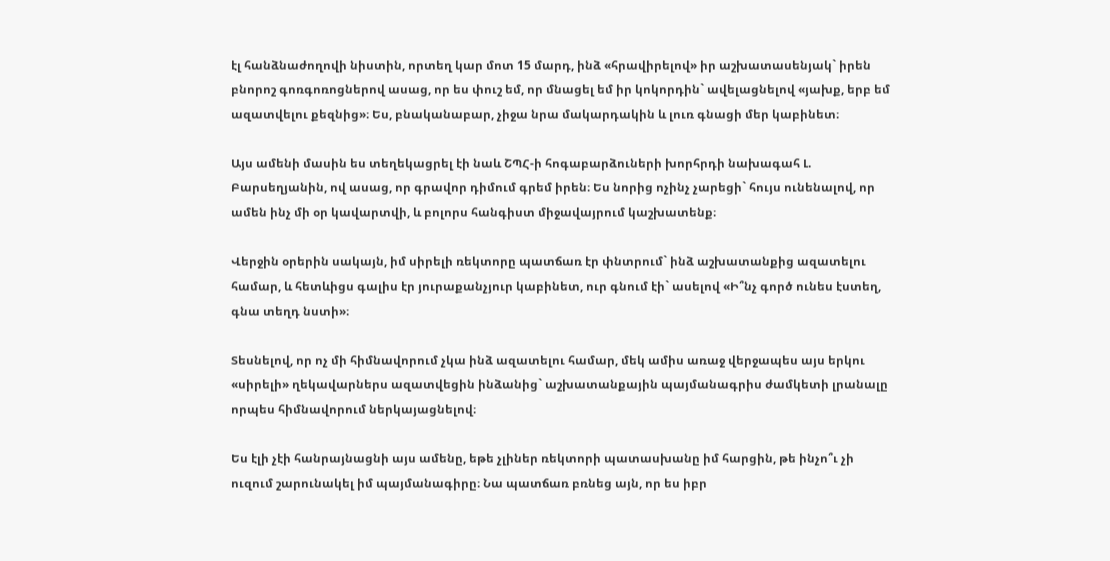էլ հանձնաժողովի նիստին, որտեղ կար մոտ 15 մարդ, ինձ «հրավիրելով» իր աշխատասենյակ` իրեն բնորոշ գոռգոռոցներով ասաց, որ ես փուշ եմ, որ մնացել եմ իր կոկորդին` ավելացնելով «յախք, երբ եմ ազատվելու քեզնից»։ Ես, բնականաբար, չիջա նրա մակարդակին և լուռ գնացի մեր կաբինետ։

Այս ամենի մասին ես տեղեկացրել էի նաև ՇՊՀ-ի հոգաբարձուների խորհրդի նախագահ Լ. Բարսեղյանին, ով ասաց, որ գրավոր դիմում գրեմ իրեն։ Ես նորից ոչինչ չարեցի` հույս ունենալով, որ ամեն ինչ մի օր կավարտվի, և բոլորս հանգիստ միջավայրում կաշխատենք։

Վերջին օրերին սակայն, իմ սիրելի ռեկտորը պատճառ էր փնտրում` ինձ աշխատանքից ազատելու համար, և հետևիցս գալիս էր յուրաքանչյուր կաբինետ, ուր գնում էի` ասելով «Ի՞նչ գործ ունես էստեղ, գնա տեղդ նստի»։

Տեսնելով, որ ոչ մի հիմնավորում չկա ինձ ազատելու համար, մեկ ամիս առաջ վերջապես այս երկու «սիրելի» ղեկավարներս ազատվեցին ինձանից` աշխատանքային պայմանագրիս ժամկետի լրանալը որպես հիմնավորում ներկայացնելով։

Ես էլի չէի հանրայնացնի այս ամենը, եթե չլիներ ռեկտորի պատասխանը իմ հարցին, թե ինչո՞ւ չի ուզում շարունակել իմ պայմանագիրը։ Նա պատճառ բռնեց այն, որ ես իբր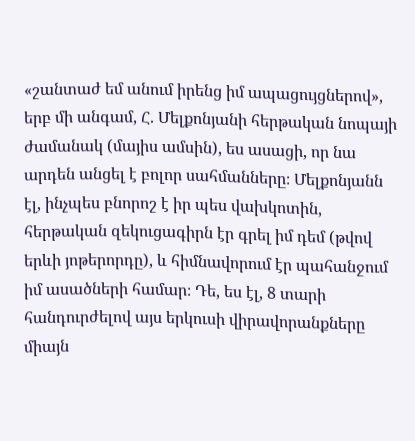«շանտաժ եմ անում իրենց իմ ապացույցներով», երբ մի անգամ, Հ. Մելքոնյանի հերթական նոպայի ժամանակ (մայիս ամսին), ես ասացի, որ նա արդեն անցել է բոլոր սահմանները։ Մելքոնյանն էլ, ինչպես բնորոշ է իր պես վախկոտին, հերթական զեկուցագիրն էր գրել իմ դեմ (թվով երևի յոթերորդը), և հիմնավորում էր պահանջում իմ ասածների համար։ Դե, ես էլ, 8 տարի հանդուրժելով այս երկուսի վիրավորանքները միայն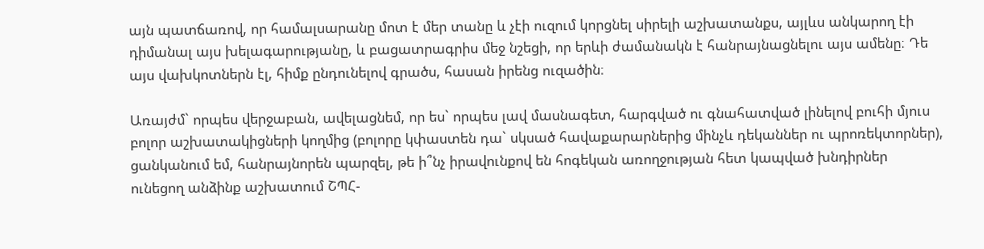այն պատճառով, որ համալսարանը մոտ է մեր տանը և չէի ուզում կորցնել սիրելի աշխատանքս, այլևս անկարող էի դիմանալ այս խելագարությանը, և բացատրագրիս մեջ նշեցի, որ երևի ժամանակն է հանրայնացնելու այս ամենը։ Դե այս վախկոտներն էլ, հիմք ընդունելով գրածս, հասան իրենց ուզածին։

Առայժմ` որպես վերջաբան, ավելացնեմ, որ ես` որպես լավ մասնագետ, հարգված ու գնահատված լինելով բուհի մյուս բոլոր աշխատակիցների կողմից (բոլորը կփաստեն դա` սկսած հավաքարարներից մինչև դեկաններ ու պրոռեկտորներ), ցանկանում եմ, հանրայնորեն պարզել, թե ի՞նչ իրավունքով են հոգեկան առողջության հետ կապված խնդիրներ ունեցող անձինք աշխատում ՇՊՀ-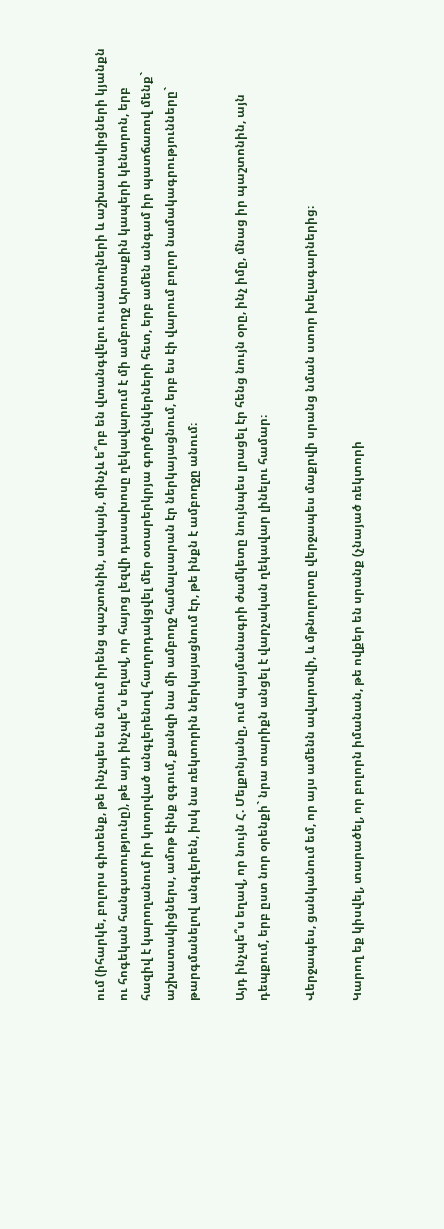ում (իհարկե, բոլորս գիտենք, թե ինչպես են մնում իրենց պաշտոնին, սակայն, մինչև ե՞րբ են վտանգվելու ուսանողների և աշխատակիցների կյանքն ու հոգեկան հանգստությունը), թե այդ ինչպե՞ս եղավ, որ հայոց լեզվի դասախոսը ղեկավարում է մի ամբողջ Արտաքին կապերի կենտրոն, երբ հազիվ է կարողանում իր կոտրված անգլերենով հաղորդակցվել մեր օտարերկրյա գործընկերների հետ, երբ ամեն անգամ իր պատճառով մենք` աշխատակիցներս, ամոթ էինք զգում, քանզի նա մի ամբողջ համալսարան էր ներկայացնում, երբ ես էի վարում բոլոր նամակագրությունները` թարգմանելով անգլերեն, իսկ նա ռեկտորին ներկայացնում էր, թե ինքն է ամբողջը անում։

Այդ ինչպե՞ս եղավ, որ նույն Հ. Մելքոնյանը, ում պայմանագրի ժամկետը նույնպես լրացել էր հենց նույն օրը, ինչ իմը, մնաց իր պաշտոնին, այն դեպքում, երբ ըստ նոր օրենքի` նրա տարիքն անցել է վարչական ղեկավար լինելու համար։

Վերջապես, ցանկանում եմ, որ այս ամենն ավարտվի, և մթնոլորտը վերջապես մաքրվի սրանց նման ստոր խելագարներից։

Կարող եք կիսվել, տարածել, որ բոլորն իմանան, թե ովքեր են սրանք (չնայած ռեկտորի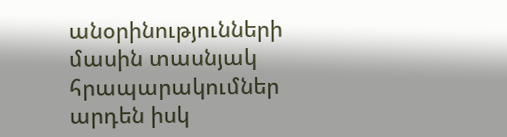անօրինությունների մասին տասնյակ հրապարակումներ արդեն իսկ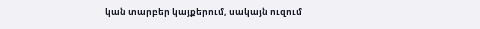կան տարբեր կայքերում, սակայն ուզում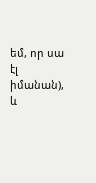եմ, որ սա էլ իմանան), և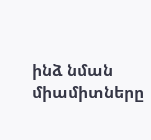ինձ նման միամիտները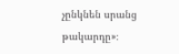չընկնեն սրանց թակարդը»։